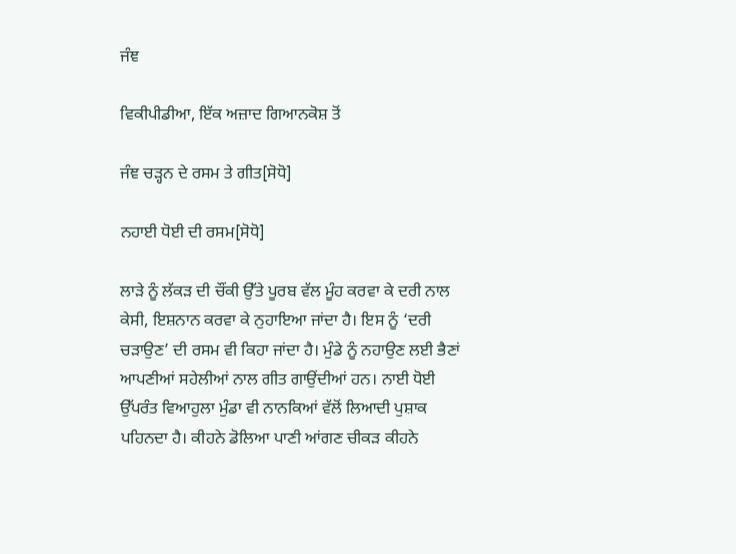ਜੰਞ

ਵਿਕੀਪੀਡੀਆ, ਇੱਕ ਅਜ਼ਾਦ ਗਿਆਨਕੋਸ਼ ਤੋਂ

ਜੰਞ ਚੜ੍ਹਨ ਦੇ ਰਸਮ ਤੇ ਗੀਤ[ਸੋਧੋ]

ਨਹਾਈ ਧੋਈ ਦੀ ਰਸਮ[ਸੋਧੋ]

ਲਾੜੇ ਨੂੰ ਲੱਕੜ ਦੀ ਚੌਂਕੀ ਉੱਤੇ ਪੂਰਬ ਵੱਲ ਮੂੰਹ ਕਰਵਾ ਕੇ ਦਰੀ ਨਾਲ ਕੇਸੀ, ਇਸ਼ਨਾਨ ਕਰਵਾ ਕੇ ਨੁਹਾਇਆ ਜਾਂਦਾ ਹੈ। ਇਸ ਨੂੰ ‘ਦਰੀ ਚੜਾਉਣ’ ਦੀ ਰਸਮ ਵੀ ਕਿਹਾ ਜਾਂਦਾ ਹੈ। ਮੁੰਡੇ ਨੂੰ ਨਹਾਉਣ ਲਈ ਭੈਣਾਂ ਆਪਣੀਆਂ ਸਹੇਲੀਆਂ ਨਾਲ ਗੀਤ ਗਾਉਂਦੀਆਂ ਹਨ। ਨਾਈ ਧੋਈ ਉੱਪਰੰਤ ਵਿਆਹੁਲਾ ਮੁੰਡਾ ਵੀ ਨਾਨਕਿਆਂ ਵੱਲੋਂ ਲਿਆਦੀ ਪੁਸ਼ਾਕ ਪਹਿਨਦਾ ਹੈ। ਕੀਹਨੇ ਡੋਲਿਆ ਪਾਣੀ ਆਂਗਣ ਚੀਕੜ ਕੀਹਨੇ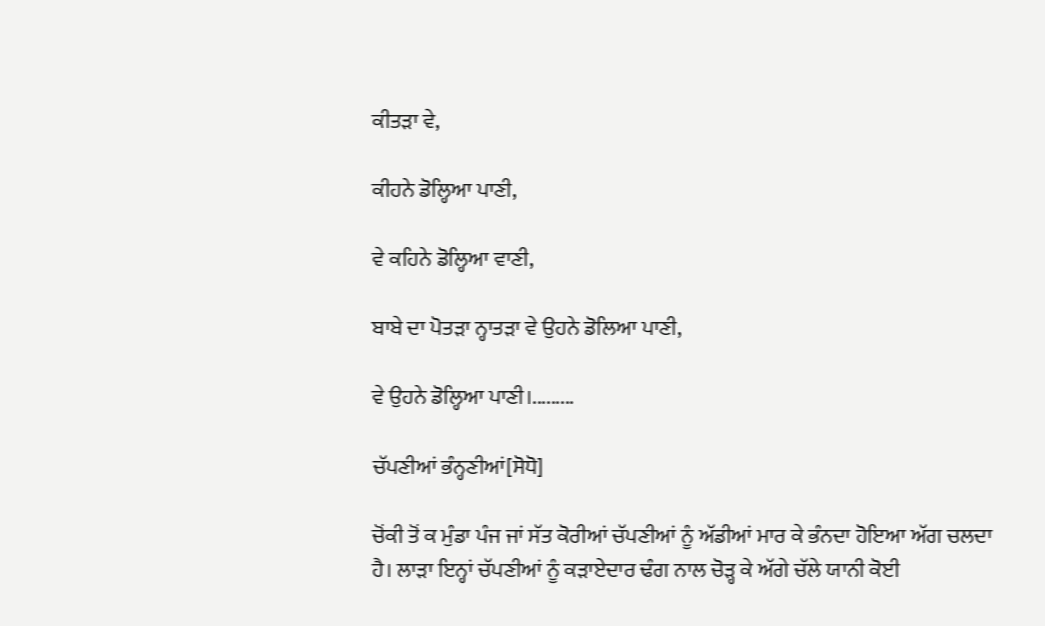ਕੀਤੜਾ ਵੇ,

ਕੀਹਨੇ ਡੋਲ੍ਹਿਆ ਪਾਣੀ,

ਵੇ ਕਹਿਨੇ ਡੋਲ੍ਹਿਆ ਵਾਣੀ,

ਬਾਬੇ ਦਾ ਪੋਤੜਾ ਨ੍ਹਾਤੜਾ ਵੇ ਉਹਨੇ ਡੋਲਿਆ ਪਾਣੀ,

ਵੇ ਉਹਨੇ ਡੋਲ੍ਹਿਆ ਪਾਣੀ।.........

ਚੱਪਣੀਆਂ ਭੰਨ੍ਹਣੀਆਂ[ਸੋਧੋ]

ਚੋਂਕੀ ਤੋਂ ਕ ਮੁੰਡਾ ਪੰਜ ਜਾਂ ਸੱਤ ਕੋਰੀਆਂ ਚੱਪਣੀਆਂ ਨੂੰ ਅੱਡੀਆਂ ਮਾਰ ਕੇ ਭੰਨਦਾ ਹੋਇਆ ਅੱਗ ਚਲਦਾ ਹੈ। ਲਾੜਾ ਇਨ੍ਹਾਂ ਚੱਪਣੀਆਂ ਨੂੰ ਕੜਾਏਦਾਰ ਢੰਗ ਨਾਲ ਚੋੜ੍ਹ ਕੇ ਅੱਗੇ ਚੱਲੇ ਯਾਨੀ ਕੋਈ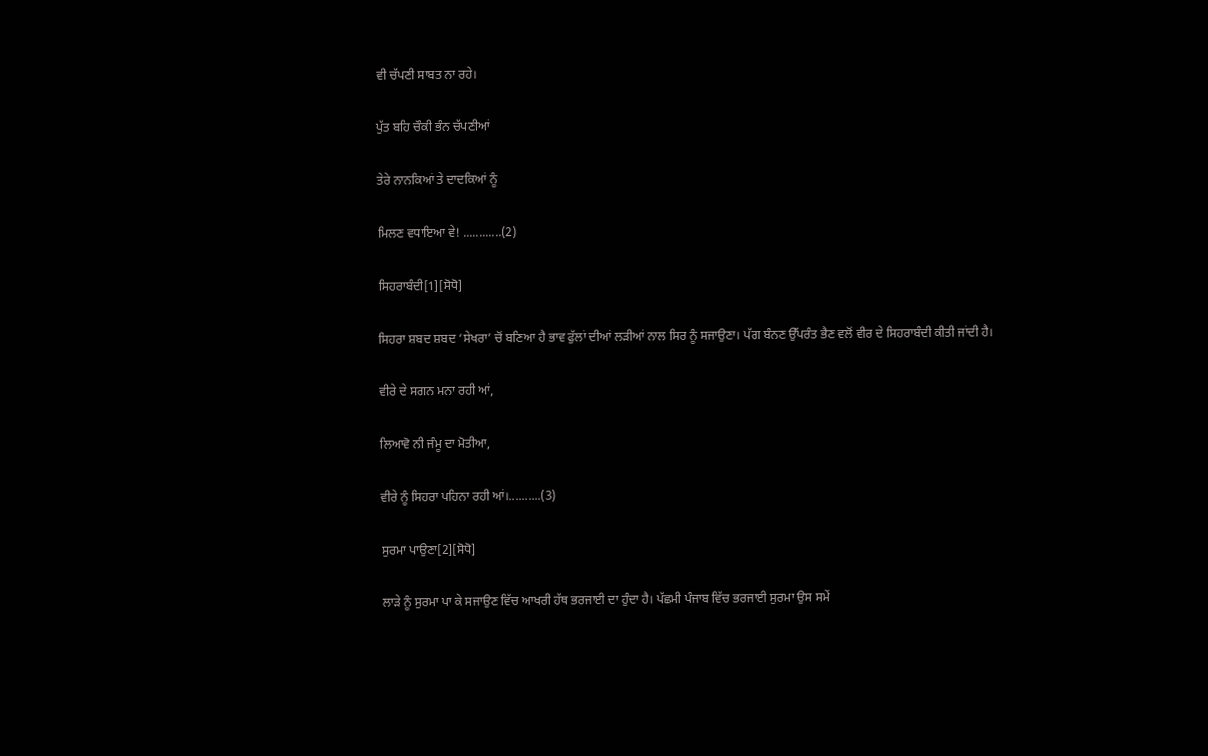ਵੀ ਚੱਪਣੀ ਸਾਬਤ ਨਾ ਰਹੇ।

ਪੁੱਤ ਬਹਿ ਚੌਕੀ ਭੰਨ ਚੱਪਣੀਆਂ

ਤੇਰੇ ਨਾਨਕਿਆਂ ਤੇ ਦਾਦਕਿਆਂ ਨੂੰ

ਮਿਲਣ ਵਧਾਇਆ ਵੇ! ............(2)

ਸਿਹਰਾਬੰਦੀ[1][ਸੋਧੋ]

ਸਿਹਰਾ ਸ਼ਬਦ ਸ਼ਬਦ ‘ਸੇਖਰਾ’ ਚੋਂ ਬਣਿਆ ਹੈ ਭਾਵ ਫੁੱਲਾਂ ਦੀਆਂ ਲੜੀਆਂ ਨਾਲ ਸਿਰ ਨੂੰ ਸਜਾਉਣਾ। ਪੱਗ ਬੰਨਣ ਉੱਪਰੰਤ ਭੈਣ ਵਲੋਂ ਵੀਰ ਦੇ ਸਿਹਰਾਬੰਦੀ ਕੀਤੀ ਜਾਂਦੀ ਹੈ।

ਵੀਰੇ ਦੇ ਸਗਨ ਮਨਾ ਰਹੀ ਆਂ,

ਲਿਆਵੋ ਨੀ ਜੰਮੂ ਦਾ ਮੋਤੀਆ,

ਵੀਰੇ ਨੂੰ ਸਿਹਰਾ ਪਹਿਨਾ ਰਹੀ ਆਂ।..........(3)

ਸੁਰਮਾ ਪਾਉਣਾ[2][ਸੋਧੋ]

ਲਾੜੇ ਨੂੰ ਸੁਰਮਾ ਪਾ ਕੇ ਸਜਾਉਣ ਵਿੱਚ ਆਖਰੀ ਹੱਥ ਭਰਜਾਈ ਦਾ ਹੁੰਦਾ ਹੈ। ਪੱਛਮੀ ਪੰਜਾਬ ਵਿੱਚ ਭਰਜਾਈ ਸੁਰਮਾ ਉਸ ਸਮੇਂ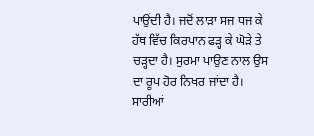ਪਾਉਂਦੀ ਹੈ। ਜਦੋਂ ਲਾੜਾ ਸਜ ਧਜ ਕੇ ਹੱਥ ਵਿੱਚ ਕਿਰਪਾਨ ਫੜ੍ਹ ਕੇ ਘੋੜੇ ਤੇ ਚੜ੍ਹਦਾ ਹੈ। ਸੁਰਮਾ ਪਾਉਣ ਨਾਲ ਉਸ ਦਾ ਰੂਪ ਹੋਰ ਨਿਖਰ ਜਾਂਦਾ ਹੈ।
ਸਾਰੀਆਂ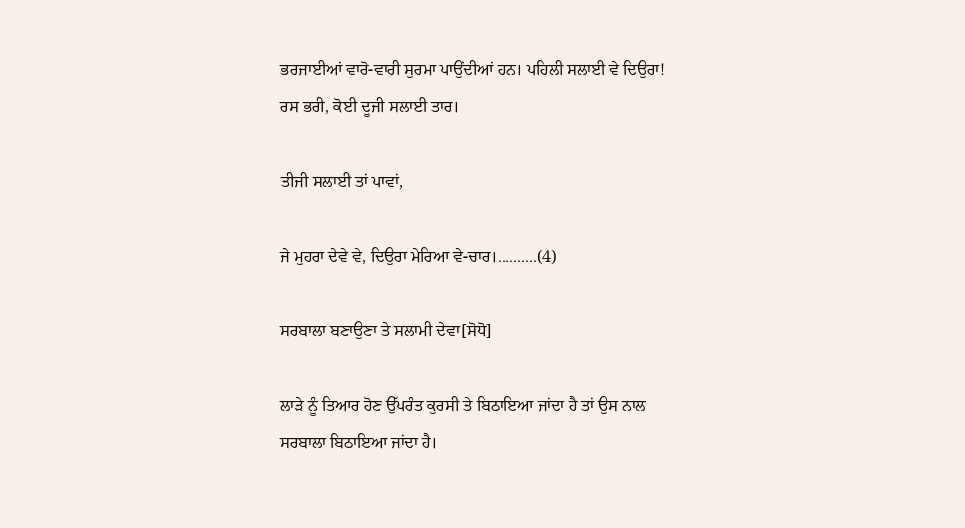ਭਰਜਾਈਆਂ ਵਾਰੋ-ਵਾਰੀ ਸੁਰਮਾ ਪਾਉਂਦੀਆਂ ਹਨ। ਪਹਿਲੀ ਸਲਾਈ ਵੇ ਦਿਉਰਾ! ਰਸ ਭਰੀ, ਕੋਈ ਦੂਜੀ ਸਲਾਈ ਤਾਰ।

ਤੀਜੀ ਸਲਾਈ ਤਾਂ ਪਾਵਾਂ,

ਜੇ ਮੁਹਰਾ ਦੇਵੇ ਵੇ, ਦਿਉਰਾ ਮੇਰਿਆ ਵੇ-ਚਾਰ।..........(4)

ਸਰਬਾਲਾ ਬਣਾਉਣਾ ਤੇ ਸਲਾਮੀ ਦੇਵਾ[ਸੋਧੋ]

ਲਾੜੇ ਨੂੰ ਤਿਆਰ ਹੋਣ ਉੱਪਰੰਤ ਕੁਰਸੀ ਤੇ ਬਿਠਾਇਆ ਜਾਂਦਾ ਹੈ ਤਾਂ ਉਸ ਨਾਲ ਸਰਬਾਲਾ ਬਿਠਾਇਆ ਜਾਂਦਾ ਹੈ।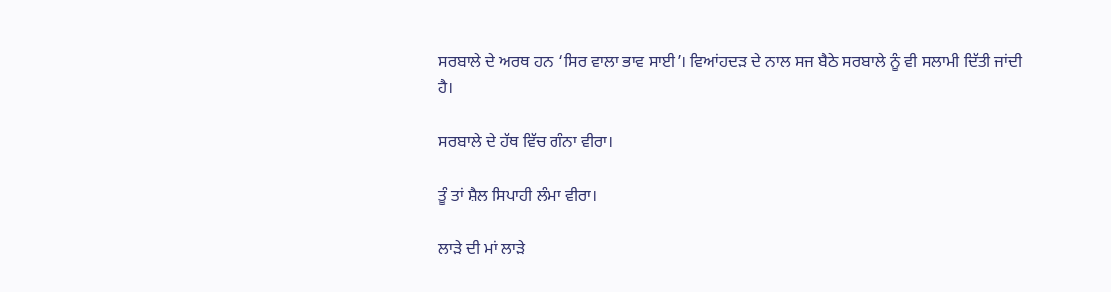ਸਰਬਾਲੇ ਦੇ ਅਰਥ ਹਨ ‘ਸਿਰ ਵਾਲਾ ਭਾਵ ਸਾਈ’। ਵਿਆਂਹਦੜ ਦੇ ਨਾਲ ਸਜ ਬੈਠੇ ਸਰਬਾਲੇ ਨੂੰ ਵੀ ਸਲਾਮੀ ਦਿੱਤੀ ਜਾਂਦੀ ਹੈ।

ਸਰਬਾਲੇ ਦੇ ਹੱਥ ਵਿੱਚ ਗੰਨਾ ਵੀਰਾ।

ਤੂੰ ਤਾਂ ਸ਼ੈਲ ਸਿਪਾਹੀ ਲੰਮਾ ਵੀਰਾ।

ਲਾੜੇ ਦੀ ਮਾਂ ਲਾੜੇ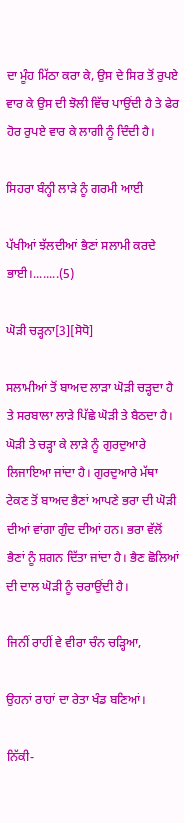ਦਾ ਮੂੰਹ ਮਿੱਠਾ ਕਰਾ ਕੇ, ਉਸ ਦੇ ਸਿਰ ਤੋਂ ਰੁਪਏ ਵਾਰ ਕੇ ਉਸ ਦੀ ਝੋਲੀ ਵਿੱਚ ਪਾਉਂਦੀ ਹੈ ਤੇ ਫੇਰ ਹੋਰ ਰੁਪਏ ਵਾਰ ਕੇ ਲਾਗੀ ਨੂੰ ਦਿੰਦੀ ਹੈ।

ਸਿਹਰਾ ਬੰਨ੍ਹੀ ਲਾੜੇ ਨੂੰ ਗਰਮੀ ਆਈ

ਪੱਖੀਆਂ ਝੱਲਦੀਆਂ ਭੈਣਾਂ ਸਲਾਮੀ ਕਰਦੇ ਭਾਈ।........(5)

ਘੋੜੀ ਚੜ੍ਹਨਾ[3][ਸੋਧੋ]

ਸਲਾਮੀਆਂ ਤੋਂ ਬਾਅਦ ਲਾੜਾ ਘੋੜੀ ਚੜ੍ਹਦਾ ਹੈ ਤੇ ਸਰਬਾਲਾ ਲਾੜੇ ਪਿੱਛੇ ਘੋੜੀ ਤੇ ਬੈਠਦਾ ਹੈ। ਘੋੜੀ ਤੇ ਚੜ੍ਹਾ ਕੇ ਲਾੜੇ ਨੂੰ ਗੁਰਦੁਆਰੇ ਲਿਜਾਇਆ ਜਾਂਦਾ ਹੈ। ਗੁਰਦੁਆਰੇ ਮੱਥਾ ਟੇਕਣ ਤੋਂ ਬਾਅਦ ਭੈਣਾਂ ਆਪਣੇ ਭਰਾ ਦੀ ਘੋੜੀ ਦੀਆਂ ਵਾਂਗਾ ਗੁੰਦ ਦੀਆਂ ਹਨ। ਭਰਾ ਵੱਲੋਂ ਭੈਣਾਂ ਨੂੰ ਸ਼ਗਨ ਦਿੱਤਾ ਜਾਂਦਾ ਹੈ। ਭੈਣ ਛੋਲਿਆਂ ਦੀ ਦਾਲ ਘੋੜੀ ਨੂੰ ਚਰਾਉਂਦੀ ਹੈ।

ਜਿਨੀਂ ਰਾਹੀਂ ਵੇ ਵੀਰਾ ਚੰਨ ਚੜ੍ਹਿਆ,

ਉਹਨਾਂ ਰਾਹਾਂ ਦਾ ਰੇਤਾ ਖੰਡ ਬਣਿਆਂ।

ਨਿੱਕੀ-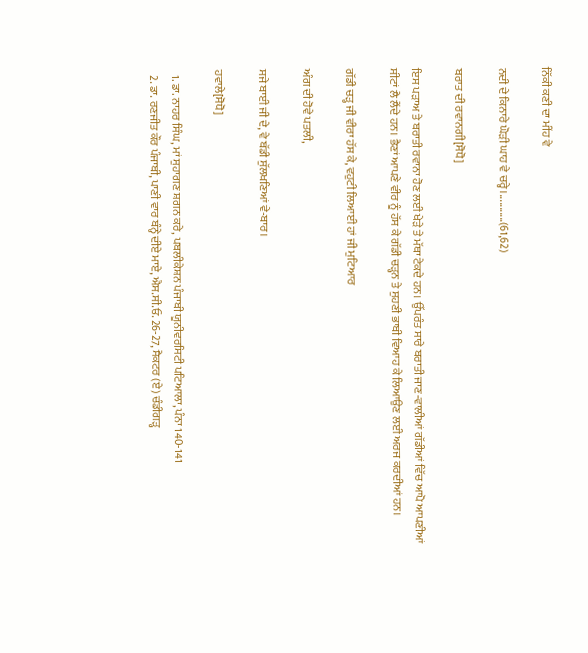ਨਿੱਕੀ ਕਣੀ ਦਾ ਮੀਂਹ ਵੇ

ਨਦੀ ਦੇ ਕਿਨਾਰੇ ਘੋੜੀ ਘਾਹ ਵੇ ਚਰ੍ਹੇ।...........(61,62)

ਬਰਾਤ ਦੀ ਰਵਾਨਗੀ[ਸੋਧੋ]

ਇਸ ਪੜਾਅ ਤੇ ਬਰਾਤੀ ਰਵਾਨਾ ਹੋਣ ਲਈ ਖੇੜੇ ਤੇ ਮੱਥਾ ਟੇਕਦੇ ਹਨ। ਉੱਪਰੰਤ ਸਾਰੇ ਬਰਾਤੀ ਜਾਣ-ਵਾਲੀਆਂ ਗੱਡੀਆਂ ਵਿੱਚ ਆਪੋ ਆਪਣੀਆਂ ਸੀਟਾਂ ਲੈ ਲੈਂਦੇ ਹਨ। ਭੈਣਾਂ ਆਪਣੇ ਵੀਰ ਨੂੰ ਹੱਸ ਕੇ ਗੱਡੀ ਚੜ੍ਹਨ ਤੇ ਸੁਹਣੀ ਭਾਬੀ ਵਿਆਹ ਕੇ ਲਿਆਉਣ ਲਈ ਅਰਜ ਕਰਦੀਆਂ ਹਨ।

ਗੱਡੀ ਚੜ੍ਹ ਜੀ ਵੀਰਾ ਹੱਸ ਕੇ, ਵਹੁਟੀ ਲਿਆਈ ਹਾਂ ਜੀ ਮੁਟਿਆਰ

ਅੰਗ ਦੀ ਹੋਵੇ ਪਤਲੀ,

ਸਜੇ ਬਾਈ ਜੀ ਦੇ, ਵੇ ਬੱਡੀ ਸੁੱਲਖਣਿਆਂ ਵੇ-ਬਾਰ।

ਹਵਾਲੇ[ਸੋਧੋ]

  1. ਡਾ. ਨਾਹਰ ਸਿੰਘ, ਮਾਂ ਸੁਹਾਗਣ ਸ਼ਗਨ ਕਰੇ, ਪਬਲੀਕੇਸ਼ਨ ਪੰਜਾਬੀ ਯੂਨੀਵਰਸਿਟੀ ਪਟਿਆਲਾ, ਪੰਨਾ 140-141
  2. ਡਾ. ਰਣਜੀਤ ਕੌਰ ਪੰਜਾਬੀ, ਪਾਣੀ ਵਾਰ ਬੰਨ੍ਹੇ ਦੀਏ ਮਾਏ, ਐਸ.ਸੀ.ਓ. 26-27, ਸੈਕਟਰ (ਏ) ਚੰਡੀਗੜ੍ਹ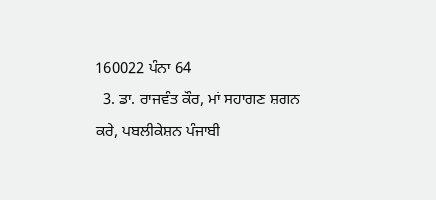160022 ਪੰਨਾ 64
  3. ਡਾ. ਰਾਜਵੰਤ ਕੌਰ, ਮਾਂ ਸਹਾਗਣ ਸ਼ਗਨ ਕਰੇ, ਪਬਲੀਕੇਸ਼ਨ ਪੰਜਾਬੀ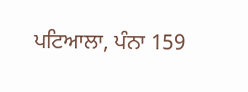ਪਟਿਆਲਾ, ਪੰਨਾ 159